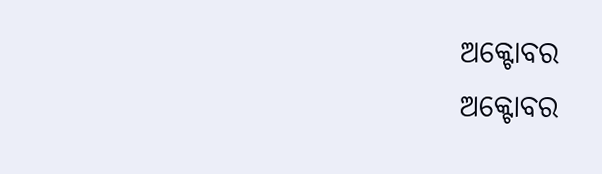ଅକ୍ଟୋବର
ଅକ୍ଟୋବର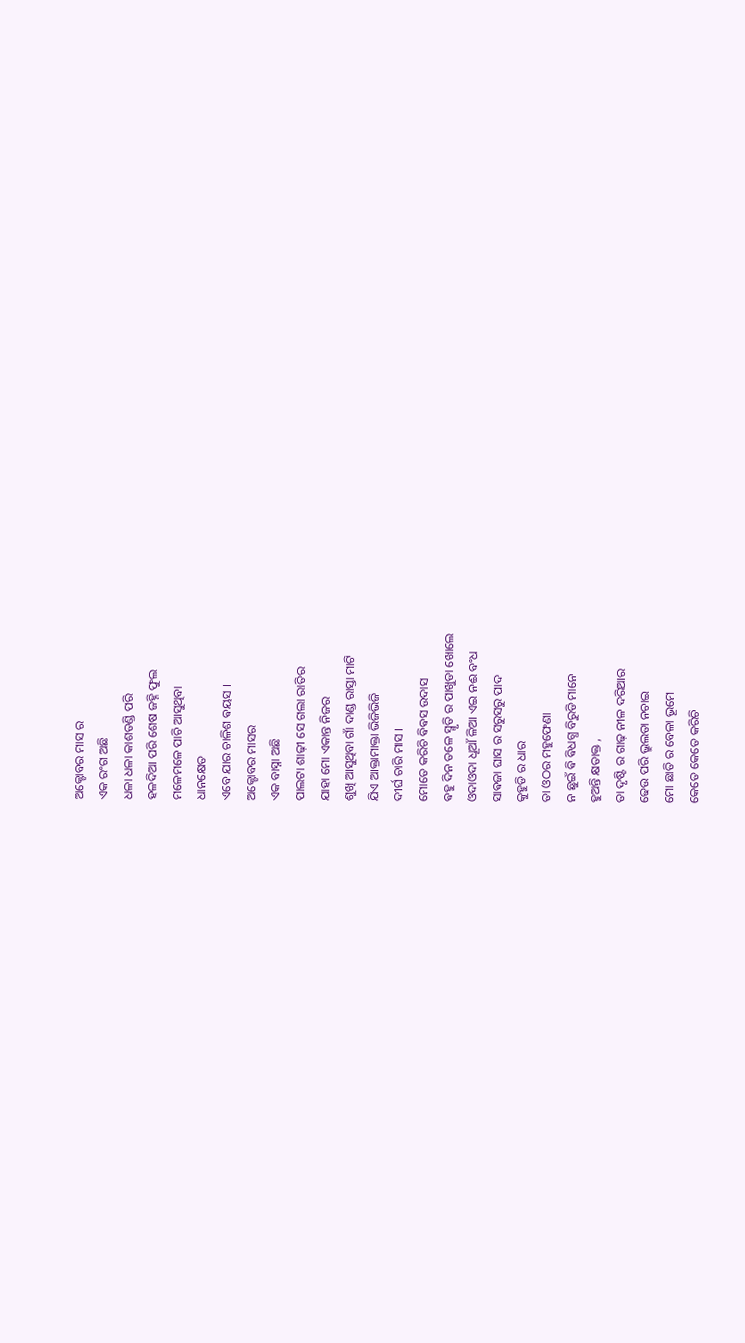ଅକ୍ଟୋବର ମାସ ର
ଏକ ରଂଗ ଅଛି
ଧଳା ଧଳା କାଶତଣ୍ଡି ପରି
ହଳଦିଆ ପରି ଶେଷ ଜହ୍ନି ଫୁଲ
ମଳେମଳେ ପାଚି ଆସୁଥିବା
ଧାନକ୍ଷେତ
ଏବେ ଯାର ଚାଳିଶ ଵୟସ ।
ଅକ୍ଟୋବର ମାସର
ଏକ ବାସ୍ନା ଅଛି
ପାଲଟା ଶାଢ଼ୀ ସେ ଗଲା ରାତିର
ଯାହା ମୋ ଏକାନ୍ତ ନିଜର
ଶୁଖି ଆସୁଥିବା ଗାଁ ଦାଣ୍ଡ ରାସ୍ତା ମାଟି
ଯିଏ ଆକ୍ତାମାକ୍ତା ଭିଜିଭିଜି
ଦୀର୍ଘ ଚାରି ମାସ ।
ମୋତେ କରିଚି ଵିଵସ ଉଦାସ
ଵହୁ ଦିନ ତଳେ ସ୍ମୃତି ର ପାଖୁଡା ଖୋଲେ
ଓଦାଓଦା ଧୂଆଁ ଳିଆ ଏଇ ନଈ ବଂଧ
ସାଵଜା ଘାସ ର ସରୁସରୁ ପାଦ
କୁହୁଡି ର ଧାର
ତା ଓଠର ମହୁଫେଣା
ନ ଛୁଇଁ ଵି ଵିଧଗ୍ଧ ବିରୁଡି ମାନେ
ହୁଅନ୍ତି କ୍ଷତାକ୍ତ ,
ତା ଦୃଷ୍ଟି ର ଗାଢ଼ ନୀଳ ଦରିଆର
ଢେଉ ପରି ଭ୍ରୁଲତା ନଚାଇ
ମୋ ଛାତି ର ବେଳା ଭୂମେ
କେତେ କେତେ କରିଚି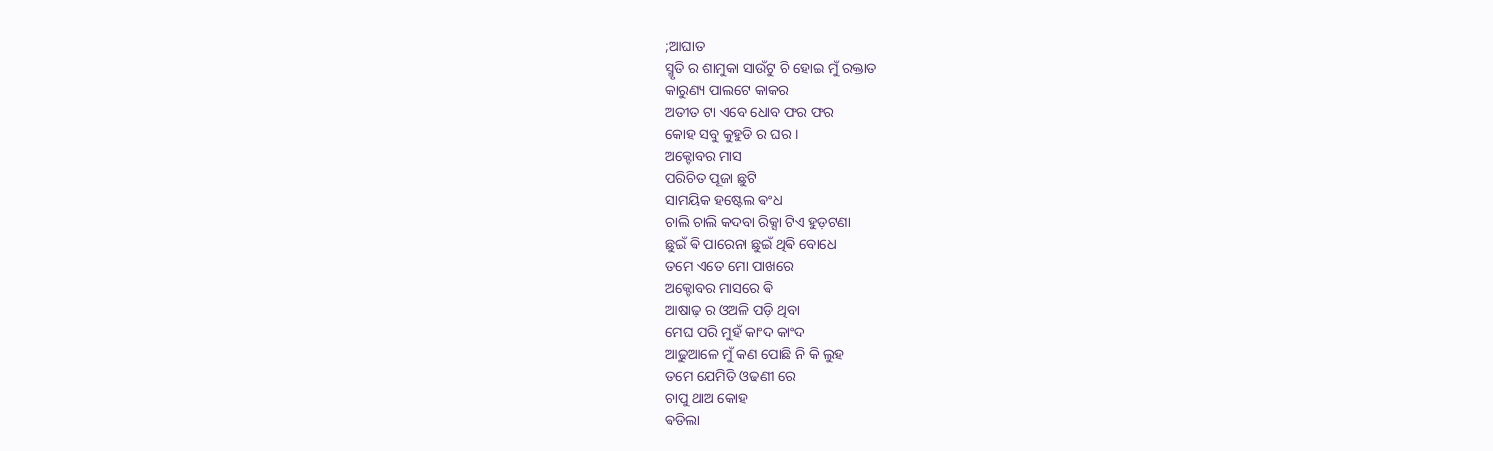;ଆଘାତ
ସ୍ମୃତି ର ଶାମୁକା ସାଉଁଟୁ ଚି ହୋଇ ମୁଁ ରକ୍ତାତ
କାରୁଣ୍ୟ ପାଲଟେ କାକର
ଅତୀତ ଟା ଏବେ ଧୋବ ଫର ଫର
କୋହ ସବୁ କୁହୁଡି ର ଘର ।
ଅକ୍ଟୋବର ମାସ
ପରିଚିତ ପୂଜା ଛୁଟି
ସାମୟିକ ହଷ୍ଟେଲ ଵଂଧ
ଚାଲି ଚାଲି କଦବା ରିକ୍ସା ଟିଏ ହୁଡ଼ଟଣା
ଛୁଇଁ ଵି ପାରେନା ଛୁଇଁ ଥିଵି ବୋଧେ
ତମେ ଏତେ ମୋ ପାଖରେ
ଅକ୍ଟୋବର ମାସରେ ଵି
ଆଷାଢ଼ ର ଓଅଳି ପଡ଼ି ଥିବା
ମେଘ ପରି ମୁହଁ କାଂଦ କାଂଦ
ଆଢୁଆଳେ ମୁଁ କଣ ପୋଛି ନି କି ଲୁହ
ତମେ ଯେମିତି ଓଢଣୀ ରେ
ଚାପୁ ଥାଅ କୋହ
ଵଡିଲା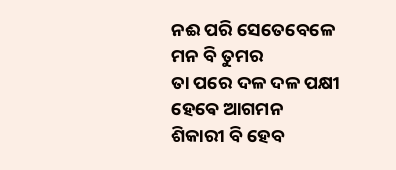ନଈ ପରି ସେତେବେଳେ
ମନ ବି ତୁମର
ତା ପରେ ଦଳ ଦଳ ପକ୍ଷୀ
ହେଵେ ଆଗମନ
ଶିକାରୀ ବି ହେବ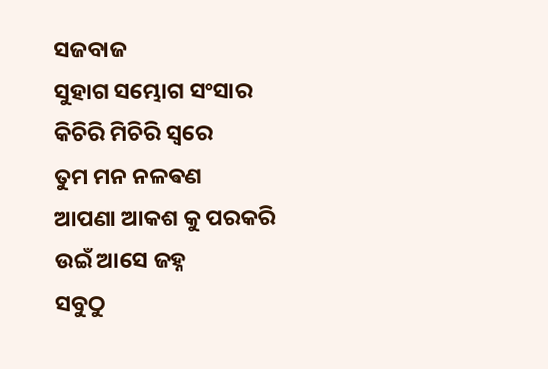ସଜବାଜ
ସୁହାଗ ସମ୍ଭୋଗ ସଂସାର
କିଚିରି ମିଚିରି ସ୍ୱରେ
ତୁମ ମନ ନଳଵଣ
ଆପଣା ଆକଶ କୁ ପରକରି
ଉଇଁ ଆସେ ଜହ୍ନ
ସବୁଠୁ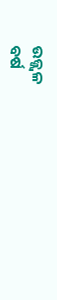ଉଜ୍ଜ୍ବଳ
ବର୍ଷ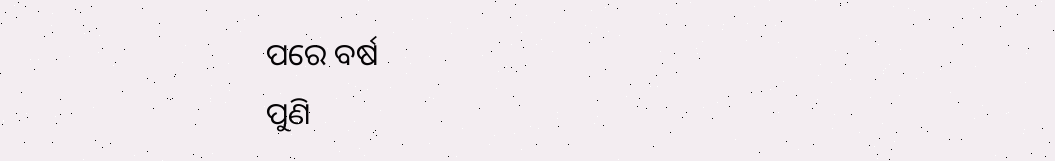ପରେ ବର୍ଷ
ପୁଣି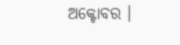ଅକ୍ଟୋବର ।